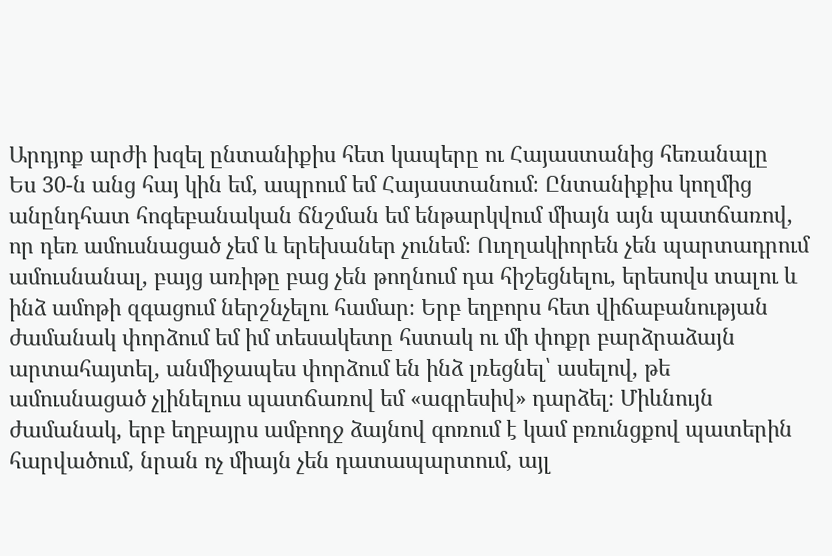Արդյոք արժի խզել ընտանիքիս հետ կապերը ու Հայաստանից հեռանալը
Ես 30-ն անց հայ կին եմ, ապրում եմ Հայաստանում։ Ընտանիքիս կողմից անընդհատ հոգեբանական ճնշման եմ ենթարկվում միայն այն պատճառով, որ դեռ ամուսնացած չեմ և երեխաներ չունեմ։ Ուղղակիորեն չեն պարտադրում ամուսնանալ, բայց առիթը բաց չեն թողնում դա հիշեցնելու, երեսովս տալու և ինձ ամոթի զգացում ներշնչելու համար։ Երբ եղբորս հետ վիճաբանության ժամանակ փորձում եմ իմ տեսակետը հստակ ու մի փոքր բարձրաձայն արտահայտել, անմիջապես փորձում են ինձ լռեցնել՝ ասելով, թե ամուսնացած չլինելուս պատճառով եմ «ագրեսիվ» դարձել։ Միևնույն ժամանակ, երբ եղբայրս ամբողջ ձայնով գոռում է կամ բռունցքով պատերին հարվածում, նրան ոչ միայն չեն դատապարտում, այլ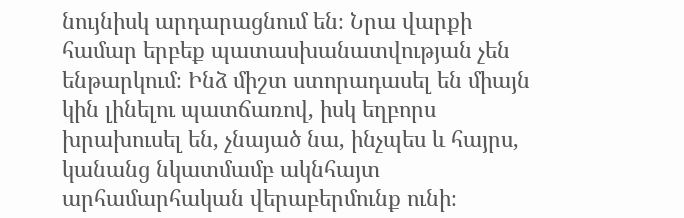նույնիսկ արդարացնում են։ Նրա վարքի համար երբեք պատասխանատվության չեն ենթարկում։ Ինձ միշտ ստորադասել են միայն կին լինելու պատճառով, իսկ եղբորս խրախուսել են, չնայած նա, ինչպես և հայրս, կանանց նկատմամբ ակնհայտ արհամարհական վերաբերմունք ունի։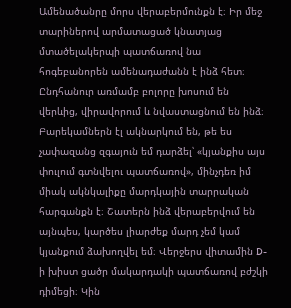Ամենածանրը մորս վերաբերմունքն է։ Իր մեջ տարիներով արմատացած կնատյաց մտածելակերպի պատճառով նա հոգեբանորեն ամենադաժանն է ինձ հետ։ Ընդհանուր առմամբ բոլորը խոսում են վերևից, վիրավորում և նվաստացնում են ինձ։ Բարեկամներն էլ ակնարկում են, թե ես չափազանց զգայուն եմ դարձել՝ «կյանքիս այս փուլում գտնվելու պատճառով», մինչդեռ իմ միակ ակնկալիքը մարդկային տարրական հարգանքն է։ Շատերն ինձ վերաբերվում են այնպես, կարծես լիարժեք մարդ չեմ կամ կյանքում ձախողվել եմ։ Վերջերս վիտամին D-ի խիստ ցածր մակարդակի պատճառով բժշկի դիմեցի։ Կին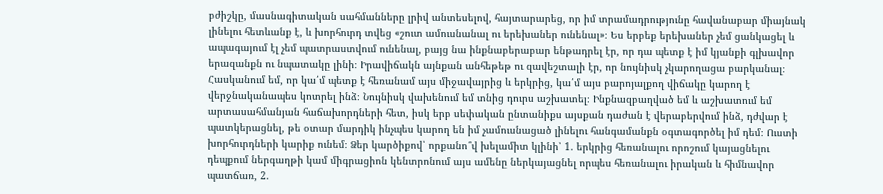բժիշկը, մասնագիտական սահմանները լրիվ անտեսելով, հայտարարեց, որ իմ տրամադրությունը հավանաբար միայնակ լինելու հետևանք է, և խորհուրդ տվեց «շուտ ամուսնանալ ու երեխաներ ունենալ»։ Ես երբեք երեխաներ չեմ ցանկացել և ապագայում էլ չեմ պատրաստվում ունենալ, բայց նա ինքնաբերաբար ենթադրել էր, որ դա պետք է իմ կյանքի գլխավոր երազանքն ու նպատակը լինի։ Իրավիճակն այնքան անհեթեթ ու զավեշտալի էր, որ նույնիսկ չկարողացա բարկանալ։ Հասկանում եմ, որ կա՛մ պետք է հեռանամ այս միջավայրից և երկրից, կա՛մ այս բարոյալքող վիճակը կարող է վերջնականապես կոտրել ինձ։ Նույնիսկ վախենում եմ տնից դուրս աշխատել։ Ինքնազբաղված եմ և աշխատում եմ արտասահմանյան հաճախորդների հետ, իսկ երբ սեփական ընտանիքս այսքան դաժան է վերաբերվում ինձ, դժվար է պատկերացնել, թե օտար մարդիկ ինչպես կարող են իմ չամուսնացած լինելու հանգամանքն օգտագործել իմ դեմ։ Ուստի խորհուրդների կարիք ունեմ։ Ձեր կարծիքով՝ որքանո՞վ խելամիտ կլինի՝ 1. երկրից հեռանալու որոշում կայացնելու դեպքում ներգաղթի կամ միգրացիոն կենտրոնում այս ամենը ներկայացնել որպես հեռանալու իրական և հիմնավոր պատճառ, 2.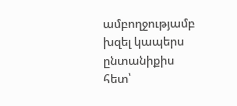ամբողջությամբ խզել կապերս ընտանիքիս հետ՝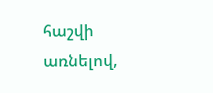հաշվի առնելով,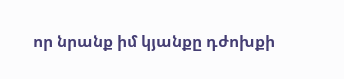որ նրանք իմ կյանքը դժոխքի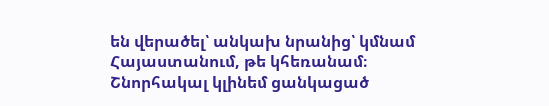են վերածել՝ անկախ նրանից՝ կմնամ Հայաստանում, թե կհեռանամ։ Շնորհակալ կլինեմ ցանկացած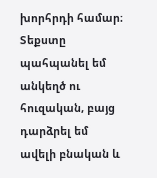խորհրդի համար։ Տեքստը պահպանել եմ անկեղծ ու հուզական, բայց դարձրել եմ ավելի բնական և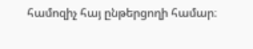համոզիչ հայ ընթերցողի համար։